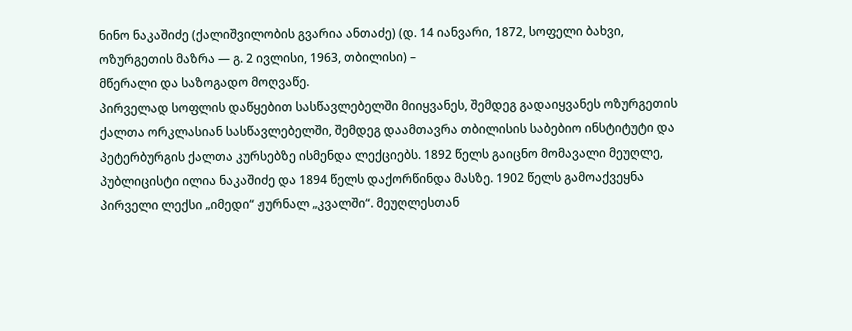ნინო ნაკაშიძე (ქალიშვილობის გვარია ანთაძე) (დ. 14 იანვარი, 1872, სოფელი ბახვი, ოზურგეთის მაზრა — გ. 2 ივლისი, 1963, თბილისი) –
მწერალი და საზოგადო მოღვაწე.
პირველად სოფლის დაწყებით სასწავლებელში მიიყვანეს, შემდეგ გადაიყვანეს ოზურგეთის ქალთა ორკლასიან სასწავლებელში, შემდეგ დაამთავრა თბილისის საბებიო ინსტიტუტი და პეტერბურგის ქალთა კურსებზე ისმენდა ლექციებს. 1892 წელს გაიცნო მომავალი მეუღლე, პუბლიცისტი ილია ნაკაშიძე და 1894 წელს დაქორწინდა მასზე. 1902 წელს გამოაქვეყნა პირველი ლექსი „იმედი“ ჟურნალ „კვალში“. მეუღლესთან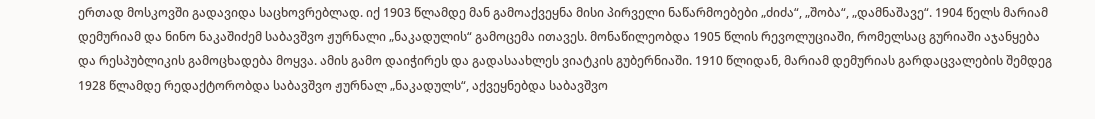ერთად მოსკოვში გადავიდა საცხოვრებლად. იქ 1903 წლამდე მან გამოაქვეყნა მისი პირველი ნაწარმოებები „ძიძა“, „შობა“, „დამნაშავე“. 1904 წელს მარიამ დემურიამ და ნინო ნაკაშიძემ საბავშვო ჟურნალი „ნაკადულის“ გამოცემა ითავეს. მონაწილეობდა 1905 წლის რევოლუციაში, რომელსაც გურიაში აჯანყება და რესპუბლიკის გამოცხადება მოყვა. ამის გამო დაიჭირეს და გადასაახლეს ვიატკის გუბერნიაში. 1910 წლიდან, მარიამ დემურიას გარდაცვალების შემდეგ 1928 წლამდე რედაქტორობდა საბავშვო ჟურნალ „ნაკადულს“, აქვეყნებდა საბავშვო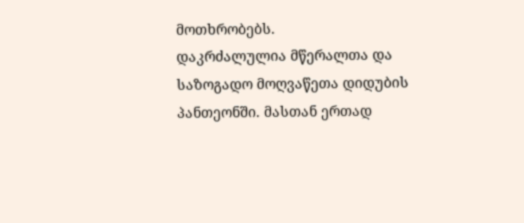მოთხრობებს.
დაკრძალულია მწერალთა და საზოგადო მოღვაწეთა დიდუბის პანთეონში. მასთან ერთად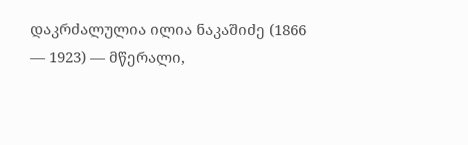დაკრძალულია ილია ნაკაშიძე (1866 — 1923) — მწერალი,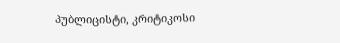პუბლიცისტი, კრიტიკოსი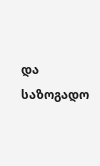და საზოგადო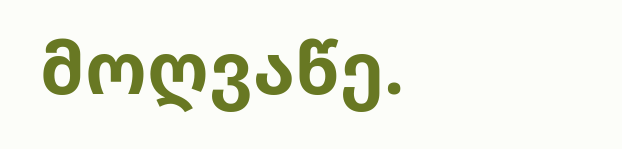მოღვაწე.